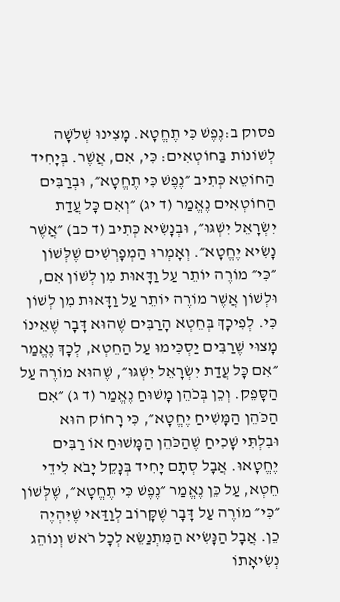פסוק ב:נֶפֶשׁ כִּי תֶחֱטָא. מָצִינוּ שְׁלֹשָׁה לְשׁוֹנוֹת בַּחוֹטְאִים: כִּי, אִם, אֲשֶׁר. בְּיָחִיד הַחוֹטֵא כְּתִיב ״נֶפֶשׁ כִּי תֶחֱטָא״, וּבְרַבִּים הַחוֹטְאִים נֶאֱמַר (ד יג) ״וְאִם כָּל עֲדַת יִשְׂרָאֵל יִשְׁגּוּ״, וּבְנָשִׂיא כְּתִיב (ד כב) ״אֲשֶׁר נָשִׂיא יֶחֱטָא״. וְאָמְרוּ הַמְפָרְשִׁים שֶׁלְּשׁוֹן ״כִּי״ מוֹרֶה יוֹתֵר עַל וַדָּאוּת מִן לְשׁוֹן אִם, וּלְשׁוֹן אֲשֶׁר מוֹרֶה יוֹתֵר עַל וַדָּאוּת מִן לְשׁוֹן כִּי. לְפִיכָךְ בְּחֵטְא הָרַבִּים שֶׁהוּא דָּבָר שֶׁאֵינוֹ מָצוּי שֶׁרַבִּים יַסְכִּימוּ עַל הַחֵטְא, לְכָךְ נֶאֱמַר ״אִם כָּל עֲדַת יִשְׂרָאֵל יִשְׁגּוּ״, שֶׁהוּא מוֹרֶה עַל הַסָּפֵק. וְכֵן בְּכֹהֵן מָשׁוּחַ נֶאֱמַר (ד ג) ״אִם הַכֹּהֵן הַמָּשִׁיחַ יֶחֱטָא״, כִּי רָחוֹק הוּא וּבִלְתִּי שָׁכִיחַ שֶׁהַכֹּהֵן הַמָּשׁוּחַ אוֹ רַבִּים יֶחֱטָאוּ. אֲבָל סְתָם יָחִיד בְּנָקֵל יָבֹא לִידֵי חֵטְא, עַל כֵּן נֶאֱמַר ״נֶפֶשׁ כִּי תֶחֱטָא״, שֶׁלְּשׁוֹן ״כִּי״ מוֹרֶה עַל דָּבָר שֶׁקָּרוֹב לְוַדַּאי שֶׁיִּהְיֶה כֵן. אֲבָל הַנָּשִׂיא הַמִּתְנַשֵּׂא לְכָל רֹאשׁ וְנוֹהֵג נְשִׂיאָתוֹ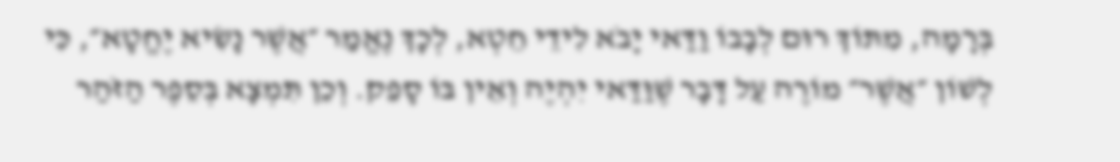בְּרָמָה, מִתּוֹךְ רוּם לְבָבוֹ וַדַּאי יָבֹא לִידֵי חֵטְא, לְכָךְ נֶאֱמַר ״אֲשֶׁר נָשִׂיא יֶחֱטָא״, כִּי לְשׁוֹן ״אֲשֶׁר״ מוֹרֶה עַל דָּבָר שֶׁוַּדַּאי יִהְיֶה וְאֵין בּוֹ סָפֵק. וְכֵן תִּמְצָא בְּסֵפֶר הַזֹּהַר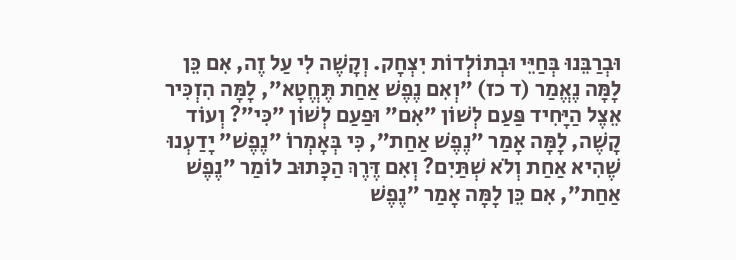וּבְרַבֵּנוּ בְּחַיֵּי וּבְתוֹלְדוֹת יִצְחָק. וְקָשֶׁה לִי עַל זֶה, אִם כֵּן לָמָּה נֶאֱמַר (ד כז) ״וְאִם נֶפֶשׁ אַחַת תֶּחֱטָא״, לָמָּה הִזְכִּיר אֵצֶל הַיָּחִיד פַּעַם לְשׁוֹן ״אִם״ וּפַעַם לְשׁוֹן ״כִּי״? וְעוֹד קָשֶׁה, לָמָּה אָמַר ״נֶפֶשׁ אַחַת״, כִּי בְּאָמְרוֹ ״נֶפֶשׁ״ יָדַעְנוּ שֶׁהִיא אַחַת וְלֹא שְׁתַּיִם? וְאִם דֶּרֶךְ הַכָּתוּב לוֹמַר ״נֶפֶשׁ אַחַת״, אִם כֵּן לָמָּה אָמַר ״נֶפֶשׁ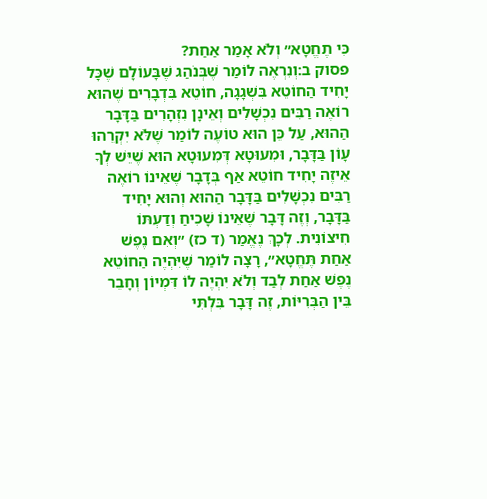כִּי תֶחֱטָא״ וְלֹא אָמַר אַחַת?
פסוק ב:וְנִרְאֶה לוֹמַר שֶׁבְּנֹהַג שֶׁבָּעוֹלָם שֶׁכָּל יָחִיד הַחוֹטֵא בִּשְׁגָגָה, חוֹטֵא בִּדְבָרִים שֶׁהוּא רוֹאֶה רַבִּים נִכְשָׁלִים וְאֵינָן נִזְהָרִים בַּדָּבָר הַהוּא, עַל כֵּן הוּא טוֹעֶה לוֹמַר שֶׁלֹּא יִקְרֵהוּ עָוֹן בַּדָּבָר, וּמִעוּטָא דְּמִעוּטָא הוּא שֶׁיֵּשׁ לְךָ אֵיזֶה יָחִיד חוֹטֵא אַף בְּדָבָר שֶׁאֵינוֹ רוֹאֶה רַבִּים נִכְשָׁלִים בַּדָּבָר הַהוּא וְהוּא יָחִיד בַּדָּבָר, וְזֶה דָּבָר שֶׁאֵינוֹ שָׁכִיחַ וְדַעְתּוֹ חִיצוֹנִית. לְכָךְ נֶאֱמַר (ד כז) ״וְאִם נֶפֶשׁ אַחַת תֶּחֱטָא״, רָצָה לוֹמַר שֶׁיִּהְיֶה הַחוֹטֵא נֶפֶשׁ אַחַת לְבַד וְלֹא יִהְיֶה לוֹ דִּמְיוֹן וְחָבֵר בֵּין הַבְּרִיּוֹת, זֶה דָּבָר בִּלְתִּי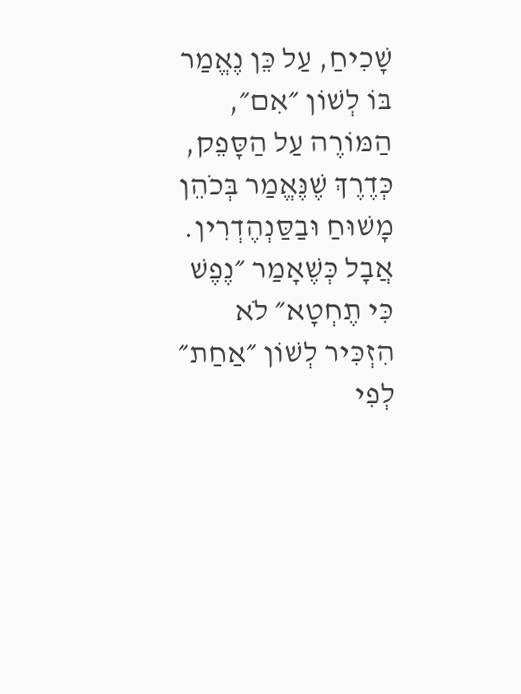שָׁכִיחַ, עַל כֵּן נֶאֱמַר בּוֹ לְשׁוֹן ״אִם״, הַמּוֹרֶה עַל הַסָּפֵק, כְּדֶרֶךְ שֶׁנֶּאֱמַר בְּכֹהֵן מָשׁוּחַ וּבַסַּנְהֶדְרִין. אֲבָל כְּשֶׁאָמַר ״נֶפֶשׁ כִּי תֶחְטָא״ לֹא הִזְכִּיר לְשׁוֹן ״אַחַת״ לְפִי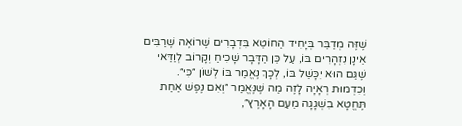שֶׁזֶּה מְדַבֵּר בְּיָחִיד הַחוֹטֵא בִּדְבָרִים שֶׁרוֹאֶה שֶׁרַבִּים אֵינָן נִזְהָרִים בּוֹ, עַל כֵּן הַדָּבָר שָׁכִיחַ וְקָרוֹב לְוַדַּאי שֶׁגַּם הוּא יִכָּשֵׁל בּוֹ, לְכָךְ נֶאֱמַר בּוֹ לְשׁוֹן ״כִּי״. וְכִדְמוּת רְאָיָה לָזֶה מַה שֶּׁנֶּאֱמַר ״וְאִם נֶפֶשׁ אַחַת תֶּחֱטָא בִשְׁגָגָה מֵעַם הָאָרֶץ״,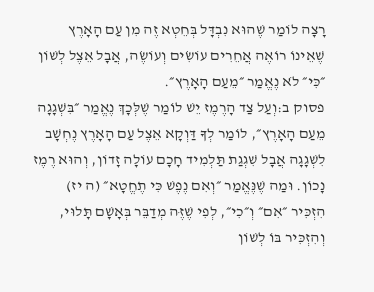רָצָה לוֹמַר שֶׁהוּא נִבְדָּל בְּחֵטְא זֶה מִן עַם הָאָרֶץ שֶׁאֵינוֹ רוֹאֶה אֲחֵרִים עוֹשִׂים וְעוֹשֶׂה, אֲבָל אֵצֶל לְשׁוֹן ״כִּי״ לֹא נֶאֱמַר ״מֵעַם הָאָרֶץ״.
פסוק ב:וְעַל צַד הָרֶמֶז יֵשׁ לוֹמַר שֶׁלְּכָךְ נֶאֱמַר ״בִּשְׁגָגָה מֵעַם הָאָרֶץ״, לוֹמַר לְךָ דַּוְקָא אֵצֶל עַם הָאָרֶץ נֶחְשָׁב לִשְׁגָגָה אֲבָל שִׁגְגַת תַּלְמִיד חָכָם עוֹלָה זָדוֹן, וְהוּא רֶמֶז נָכוֹן. וּמַה שֶׁנֶּאֱמַר ״וְאִם נֶפֶשׁ כִּי תֶחֱטָא״ (ה יז) הִזְכִּיר ״אִם״ וְ״כִי״, לְפִי שֶׁזֶּה מְדַבֵּר בְּאָשָׁם תָּלוּי, וְהִזְכִּיר בּוֹ לְשׁוֹן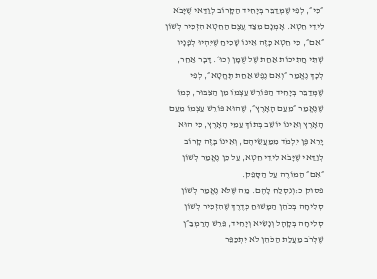״כִּי״, לְפִי שֶׁמְּדַבֵּר בְּיָחִיד הַקָּרוֹב לְוַדַּאי שֶׁיָּבֹא לִידֵי חֵטְא. אָמְנָם מִצַּד עֶצֶם הַחֵטְא הִזְכִּיר לְשׁוֹן ״אִם״, כִּי חֵטְא כָּזֶה אֵינוֹ שָׁכִיחַ שֶׁיִּהְיוּ לְפָנָיו שְׁתֵּי חֲתִיכוֹת אַחַת שֶׁל שֻׁמָּן וְכוּ׳. דָּבָר אַחֵר, לְכָךְ נֶאֱמַר ״וְאִם נֶפֶשׁ אַחַת תֶּחֱטָא״, לְפִי שֶׁמְּדַבֵּר בְּיָחִיד הַפּוֹרֵשׁ עַצְמוֹ מִן הַצִּבּוּר, כְּמוֹ שֶׁנֶּאֱמַר ״מֵעַם הָאָרֶץ״, שֶׁהוּא פּוֹרֵשׁ עַצְמוֹ מֵעַם הָאָרֶץ וְאֵינוֹ יוֹשֵׁב בְּתוֹךְ עַמֵּי הָאָרֶץ, כִּי הוּא יָרֵא פֶּן יִלְמֹד מִמַּעֲשֵׂיהֶם, וְאֵינוֹ בָּזֶה קָרוֹב לְוַדַּאי שֶׁיָּבֹא לִידֵי חֵטְא, עַל כֵּן נֶאֱמַר לְשׁוֹן ״אִם״ הַמּוֹרֶה עַל הַסָּפֵק.
פסוק כ:וְנִסְלַח לָהֶם. מַה שֶּׁלֹּא נֶאֱמַר לְשׁוֹן סְלִיחָה בְּכֹהֵן הַמָּשׁוּחַ כְּדֶרֶךְ שֶׁהִזְכִּיר לְשׁוֹן סְלִיחָה בְּקָהָל וְנָשִׂיא וְיָחִיד, פֵּרֵשׁ הָרַמְבַּ״ן שֶׁלְּרֹב מַעֲלַת הַכֹּהֵן לֹא יִתְכַּפֵּר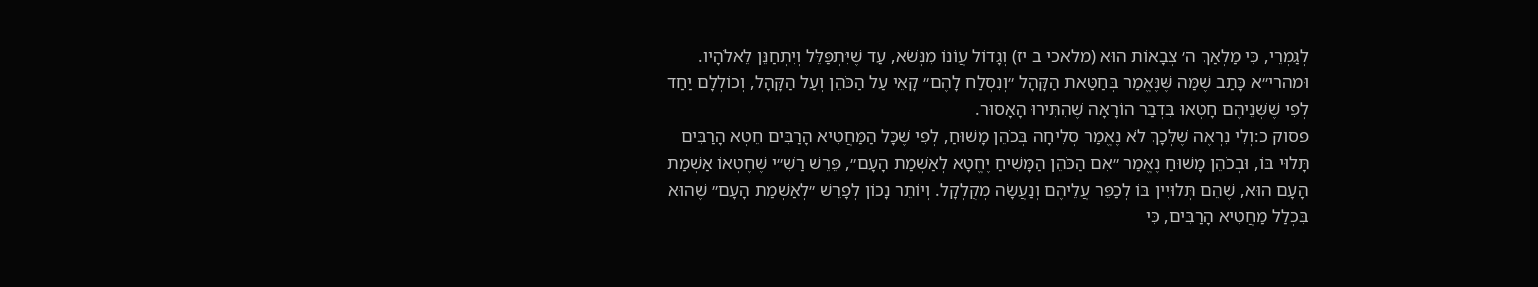לְגַמְרֵי, כִּי מַלְאַךְ ה׳ צְבָאוֹת הוּא (מלאכי ב יז) וְגָדוֹל עֲוֹנוֹ מִנְּשֹׁא, עַד שֶׁיִּתְפַּלֵּל וְיִתְחַנֵּן לֵאלֹהָיו. וּמהרי״א כָּתַב שֶׁמַּה שֶּׁנֶּאֱמַר בְּחַטַּאת הַקָּהָל ״וְנִסְלַח לָהֶם״ קָאֵי עַל הַכֹּהֵן וְעַל הַקָּהָל, וְכוֹלְלָם יַחַד לְפִי שֶׁשְּׁנֵיהֶם חָטְאוּ בִּדְבַר הוֹרָאָה שֶׁהִתִּירוּ הָאָסוּר.
פסוק כ:וְלִי נִרְאֶה שֶׁלְּכָךְ לֹא נֶאֱמַר סְלִיחָה בְּכֹהֵן מָשׁוּחַ, לְפִי שֶׁכָּל הַמַּחֲטִיא הָרַבִּים חֵטְא הָרַבִּים תָּלוּי בּוֹ, וּבְכֹהֵן מָשׁוּחַ נֶאֱמַר ״אִם הַכֹּהֵן הַמָּשִׁיחַ יֶחֱטָא לְאַשְׁמַת הָעָם״, פֵּרֵשׁ רַשִׁ״י שֶׁחֶטְאוֹ אַשְׁמַת הָעָם הוּא, שֶׁהֵם תְּלוּיִין בּוֹ לְכַפֵּר עֲלֵיהֶם וְנַעֲשָׂה מְקֻלְקָל. וְיוֹתֵר נָכוֹן לְפָרֵשׁ ״לְאַשְׁמַת הָעָם״ שֶׁהוּא בִּכְלַל מַחֲטִיא הָרַבִּים, כִּי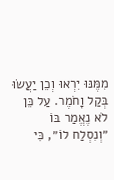מִמֶּנּוּ יִרְאוּ וְכֵן יַעֲשׂוּ בְּקַל וָחֹמֶר. עַל כֵּן לֹא נֶאֱמַר בּוֹ ״וְנִסְלַח לוֹ״, כִּי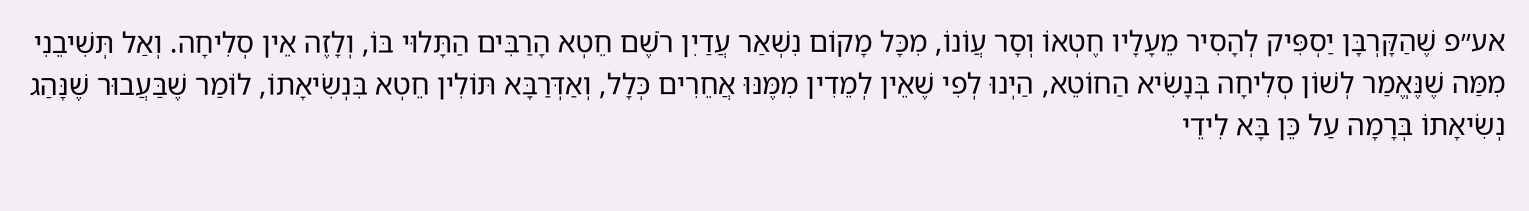אע״פ שֶׁהַקָּרְבָּן יַסְפִּיק לְהָסִיר מֵעָלָיו חֶטְאוֹ וְסָר עֲוֹנוֹ, מִכָּל מָקוֹם נִשְׁאַר עֲדַיִן רֹשֶׁם חֵטְא הָרַבִּים הַתָּלוּי בּוֹ, וְלָזֶה אֵין סְלִיחָה. וְאַל תְּשִׁיבֵנִי מִמַּה שֶׁנֶּאֱמַר לְשׁוֹן סְלִיחָה בְּנָשִׂיא הַחוֹטֵא, הַיְנוּ לְפִי שֶׁאֵין לְמֵדִין מִמֶּנּוּ אֲחֵרִים כְּלָל, וְאַדְּרַבָּא תּוֹלִין חֵטְא בִּנְשִׂיאָתוֹ, לוֹמַר שֶׁבַּעֲבוּר שֶׁנָּהַג נְשִׂיאָתוֹ בְּרָמָה עַל כֵּן בָּא לִידֵי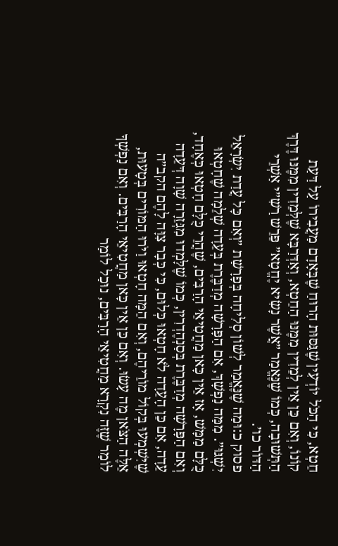חֵטְא, כִּי הַכֹּל יוֹדְעִין שֶׁגַּסּוּת הָרוּחַ שֶׁבָּאָדָם מַעֲבִירוֹ עַל דַּעַת קוֹנוֹ, וְאִם כֵּן אֵין לְמֵדִין מִמֶּנּוּ הַחֵטְא, וְאַדְּרַבָּא שֶׁלְּמֵדִין מִמֶּנּוּ דֶּרֶךְ הַתְּשׁוּבָה, כְּמוֹ שֶׁנֶּאֱמַר ״אֲשֶׁר נָשִׂיא יֶחֱטָא״ פֵּרֵשׁ רַשִׁ״י אַשְׁרֵי הַדּוֹר כו׳.
פסוק כ:וּמַה שֶׁנֶּאֱמַר לְשׁוֹן סְלִיחָה בְּפָרָשַׁת ״וְאִם כָּל עֲדַת יִשְׂרָאֵל יִשְׁגּוּ״. מִמַּה נַפְשָׁךְ, אִם הַפָּרָשָׁה מְדַבֶּרֶת בְּעֵדָה שְׁלֵמָה שֶׁחָטְאוּ כֻּלָּם מַמָּשׁ, אָז אֵין כָּאן מַחֲטִיאֵי הָרַבִּים, שֶׁהֲרֵי כֻּלָּם חָטְאוּ כְּאֶחָד, וְאִם הַפָּרָשָׁה מְדַבֶּרֶת בְּסַנְהֶדְרִין, כְּמוֹ שֶׁלָּמְדוּ מִגְּזֵרָה שָׁוָה דְּעֵדָה עֵדָה, אִם כֵּן הָעֵדָה לֹא חָטְאוּ כְּלוּם, כִּי כְּבָר צִוָּה לָהֶם הקב״ה שֶׁיִּשְׁמְעוּ בְּקוֹל מוֹרֵיהֶם, וְאִם הֵמָּה חָטְאוּ וַיֹּרוּ הַמּוֹרִים בְּטָעוּת, אֵלֶּה הַצֹּאן מֶה עָשׂוּ. וְאִם כֵּן אֵין כָּאן מַחֲטִיאֵי הָרַבִּים. וְאִם נַפְשְׁךָ לוֹמַר שֶׁזֶּה נִקְרָא מַחֲטִיאֵי הָרַבִּים, נוּכַל לוֹמַר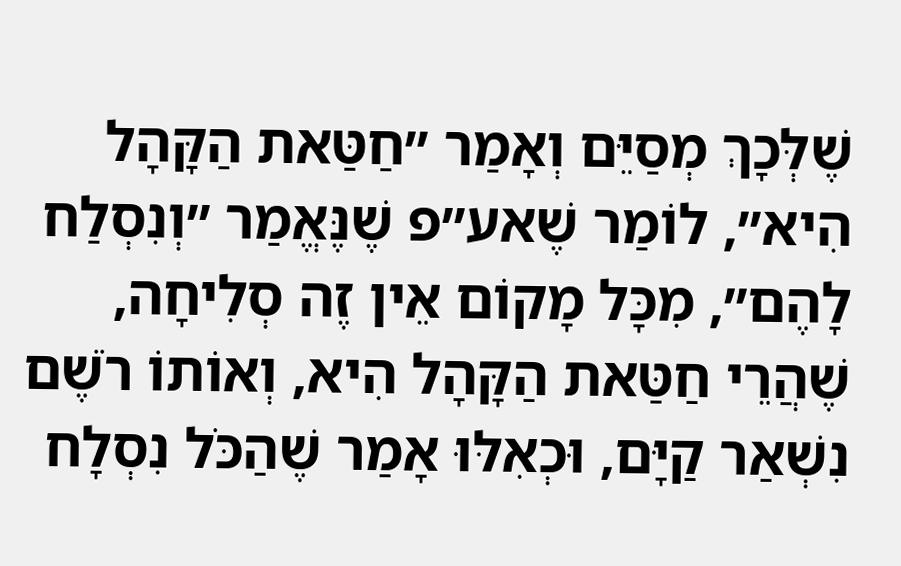שֶׁלְּכָךְ מְסַיֵּם וְאָמַר ״חַטַּאת הַקָּהָל הִיא״, לוֹמַר שֶׁאע״פ שֶׁנֶּאֱמַר ״וְנִסְלַח לָהֶם״, מִכָּל מָקוֹם אֵין זֶה סְלִיחָה, שֶׁהֲרֵי חַטַּאת הַקָּהָל הִיא, וְאוֹתוֹ רֹשֶׁם נִשְׁאַר קַיָּם, וּכְאִלּוּ אָמַר שֶׁהַכֹּל נִסְלָח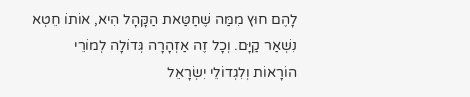לָהֶם חוּץ מִמַּה שֶׁחַטַּאת הַקָּהָל הִיא, אוֹתוֹ חֵטְא נִשְׁאַר קַיָּם. וְכָל זֶה אַזְהָרָה גְּדוֹלָה לְמוֹרֵי הוֹרָאוֹת וְלִגְדוֹלֵי יִשְׂרָאֵל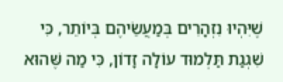שֶׁיִּהְיוּ נִזְהָרִים בְּמַעֲשֵׂיהֶם בְּיוֹתֵר, כִּי שִׁגְגַת תַּלְמוּד עוֹלָה זָדוֹן, כִּי מַה שֶּׁהוּא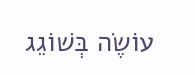עוֹשֶׂה בְּשׁוֹגֵג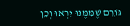גּוֹרֵם שֶׁמִּמֶּנּוּ יִרְאוּ וְכֵן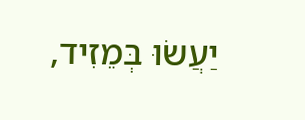יַעֲשׂוּ בְּמֵזִיד,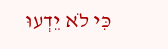כִּי לֹא יֵדְעוּ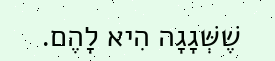שֶׁשְּׁגָגָה הִיא לָהֶם.